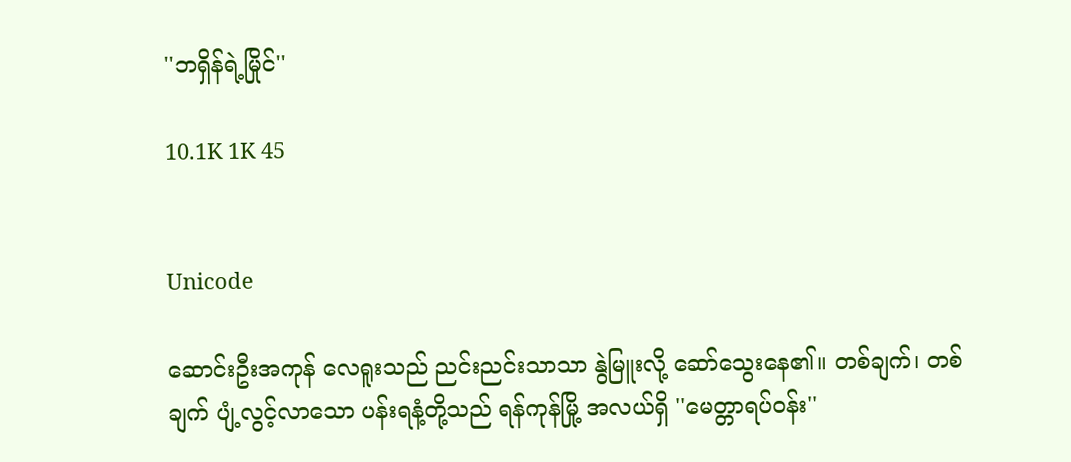''ဘရှိန်ရဲ့မြိုင်''

10.1K 1K 45


Unicode

ဆောင်းဦးအကုန် လေရူးသည် ညင်းညင်းသာသာ နွဲမြူးလို့ ဆော်သွေးနေ၏။ တစ်ချက်၊ တစ်ချက် ပျံ့လွင့်လာသော ပန်းရနံ့တို့သည် ရန်ကုန်မြို့ အလယ်ရှိ ''မေတ္တာရပ်ဝန်း''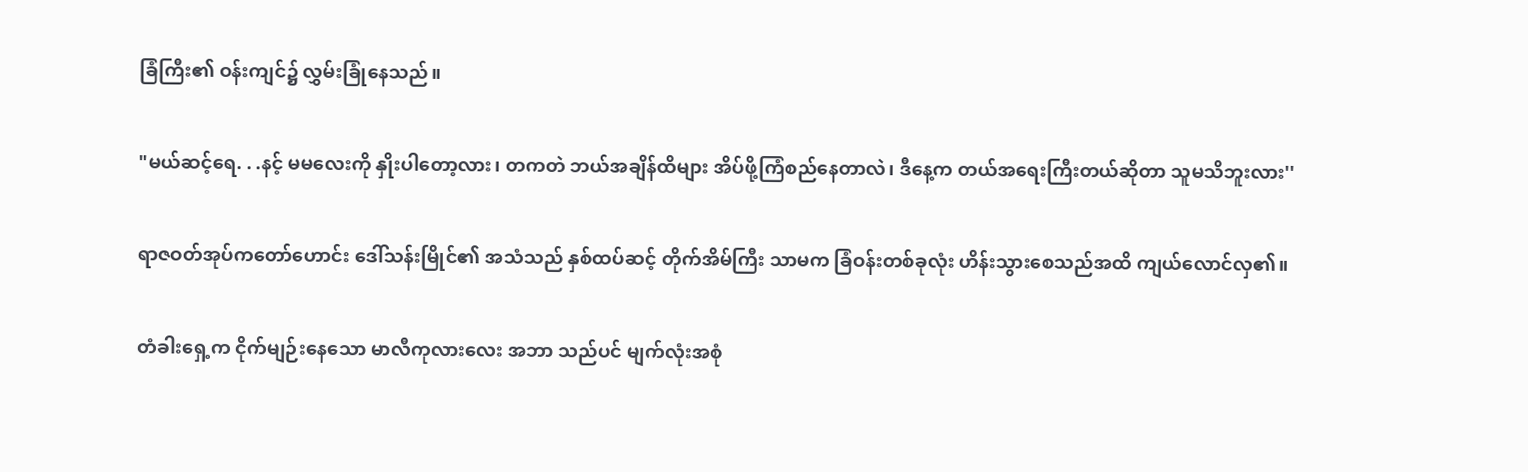ခြံကြီး၏ ဝန်းကျင်၌ လွှမ်းခြုံနေသည်။

"မယ်ဆင့်ရေ. . .နင့် မမလေးကို နှိုးပါတော့လား၊ တကတဲ ဘယ်အချိန်ထိများ အိပ်ဖို့ကြံစည်နေတာလဲ၊ ဒီနေ့က တယ်အရေးကြီးတယ်ဆိုတာ သူမသိဘူးလား''

ရာဇဝတ်အုပ်ကတော်ဟောင်း ဒေါ်သန်းမြိုင်၏ အသံသည် နှစ်ထပ်ဆင့် တိုက်အိမ်ကြီး သာမက ခြံဝန်းတစ်ခုလုံး ဟိန်းသွားစေသည်အထိ ကျယ်လောင်လှ၏။

တံခါးရှေ့က ငိုက်မျဉ်းနေသော မာလီကုလားလေး အဘာ သည်ပင် မျက်လုံးအစုံ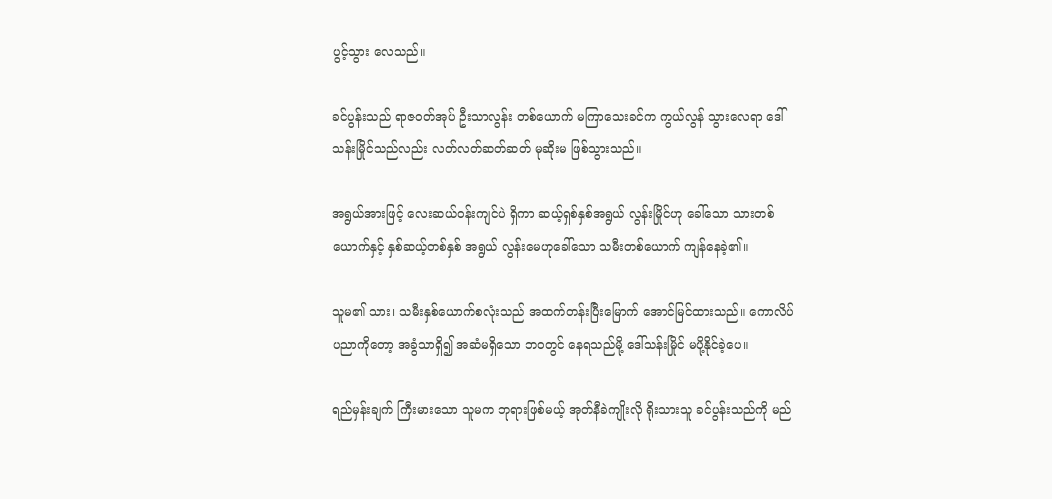ပွင့်သွား လေသည်။

ခင်ပွန်းသည် ရာဇဝတ်အုပ် ဦးသာလွန်း တစ်ယောက် မကြာသေးခင်က ကွယ်လွန် သွားလေရာ ဒေါ်သန်းမြိုင်သည်လည်း လတ်လတ်ဆတ်ဆတ် မုဆိုးမ ဖြစ်သွားသည်။

အရွယ်အားဖြင့် လေးဆယ်ဝန်းကျင်ပဲ ရှိကာ ဆယ့်ရှစ်နှစ်အရွယ် လွန်းမြိုင်ဟု ခေါ်သော သားတစ်ယောက်နှင့် နှစ်ဆယ့်တစ်နှစ် အရွယ် လွန်းမေဟုခေါ်သော သမီးတစ်ယောက် ကျန်နေခဲ့၏။

သူမ၏ သား၊ သမီးနှစ်ယောက်စလုံးသည် အထက်တန်းပြီးမြောက် အောင်မြင်ထားသည်။ ကောလိပ်ပညာကိုတော့ အခွံသာရှိ၍ အဆံမရှိသော ဘဝတွင် နေရသည်မို့ ဒေါ်သန်းမြိုင် မပို့နိုင်ခဲ့ပေ။

ရည်မှန်းချက် ကြီးမားသော သူမက ဘုရားဖြစ်မယ့် အုတ်နီခဲကျိုးလို ရိုးသားသူ ခင်ပွန်းသည်ကို မည်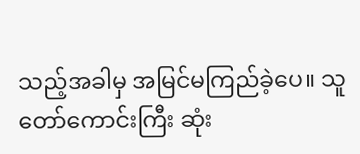သည့်အခါမှ အမြင်မကြည်ခဲ့ပေ။ သူတော်ကောင်းကြီး ဆုံး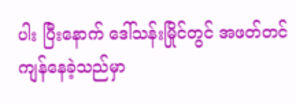ပါး ပြီးနောက် ဒေါ်သန်းမြိုင်တွင် အဖတ်တင် ကျန်နေခဲ့သည်မှာ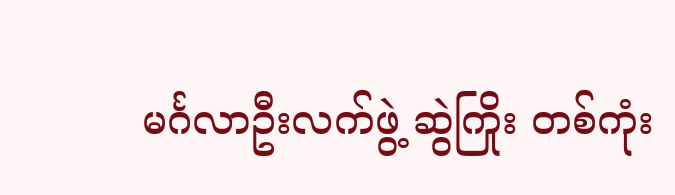မင်္ဂလာဦးလက်ဖွဲ့ ဆွဲကြိုး တစ်ကုံး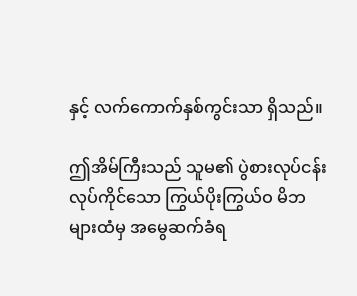နှင့် လက်ကောက်နှစ်ကွင်းသာ ရှိသည်။

ဤအိမ်ကြီးသည် သူမ၏ ပွဲစားလုပ်ငန်း လုပ်ကိုင်သော ကြွယ်ပိုးကြွယ်ဝ မိဘများထံမှ အမွေဆက်ခံရ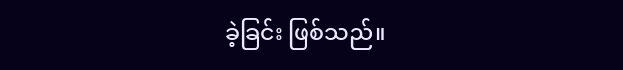ခဲ့ခြင်း ဖြစ်သည်။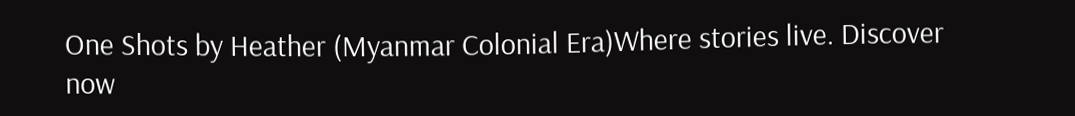One Shots by Heather (Myanmar Colonial Era)Where stories live. Discover now